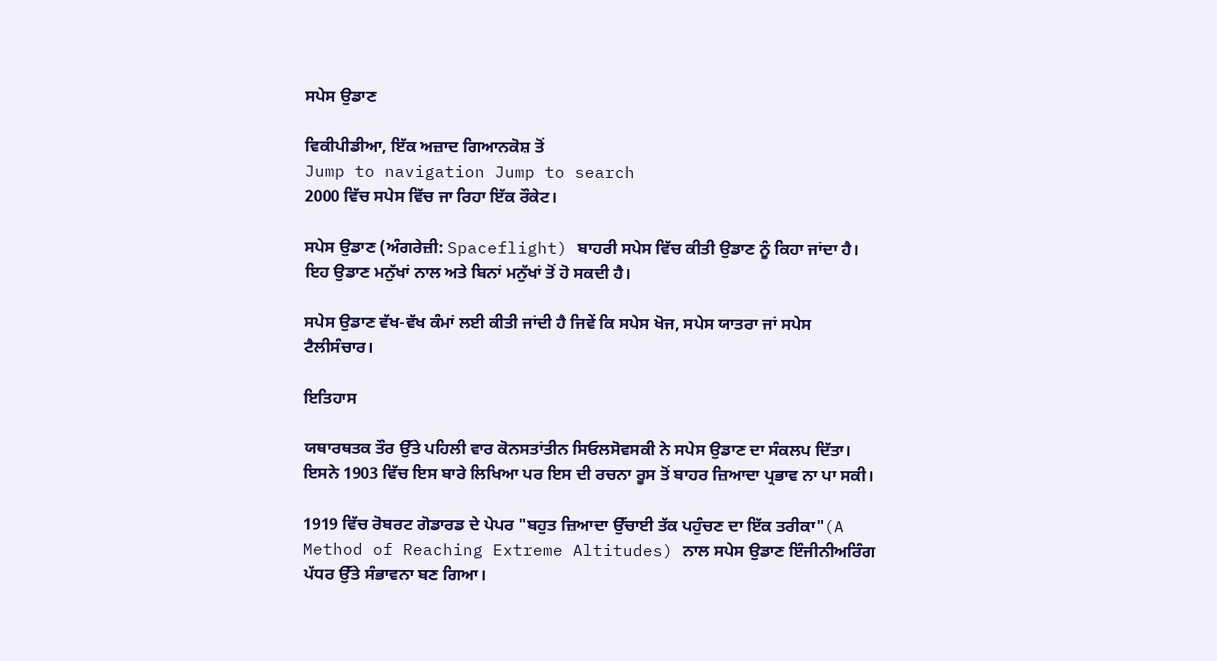ਸਪੇਸ ਉਡਾਣ

ਵਿਕੀਪੀਡੀਆ, ਇੱਕ ਅਜ਼ਾਦ ਗਿਆਨਕੋਸ਼ ਤੋਂ
Jump to navigation Jump to search
2000 ਵਿੱਚ ਸਪੇਸ ਵਿੱਚ ਜਾ ਰਿਹਾ ਇੱਕ ਰੌਕੇਟ।

ਸਪੇਸ ਉਡਾਣ (ਅੰਗਰੇਜ਼ੀ: Spaceflight) ਬਾਹਰੀ ਸਪੇਸ ਵਿੱਚ ਕੀਤੀ ਉਡਾਣ ਨੂੰ ਕਿਹਾ ਜਾਂਦਾ ਹੈ। ਇਹ ਉਡਾਣ ਮਨੁੱਖਾਂ ਨਾਲ ਅਤੇ ਬਿਨਾਂ ਮਨੁੱਖਾਂ ਤੋਂ ਹੋ ਸਕਦੀ ਹੈ।

ਸਪੇਸ ਉਡਾਣ ਵੱਖ-ਵੱਖ ਕੰਮਾਂ ਲਈ ਕੀਤੀ ਜਾਂਦੀ ਹੈ ਜਿਵੇਂ ਕਿ ਸਪੇਸ ਖੋਜ, ਸਪੇਸ ਯਾਤਰਾ ਜਾਂ ਸਪੇਸ ਟੈਲੀਸੰਚਾਰ।

ਇਤਿਹਾਸ

ਯਥਾਰਥਤਕ ਤੌਰ ਉੱਤੇ ਪਹਿਲੀ ਵਾਰ ਕੋਨਸਤਾਂਤੀਨ ਸਿਓਲਸੋਵਸਕੀ ਨੇ ਸਪੇਸ ਉਡਾਣ ਦਾ ਸੰਕਲਪ ਦਿੱਤਾ। ਇਸਨੇ 1903 ਵਿੱਚ ਇਸ ਬਾਰੇ ਲਿਖਿਆ ਪਰ ਇਸ ਦੀ ਰਚਨਾ ਰੂਸ ਤੋਂ ਬਾਹਰ ਜ਼ਿਆਦਾ ਪ੍ਰਭਾਵ ਨਾ ਪਾ ਸਕੀ।

1919 ਵਿੱਚ ਰੋਬਰਟ ਗੋਡਾਰਡ ਦੇ ਪੇਪਰ "ਬਹੁਤ ਜ਼ਿਆਦਾ ਉੱਚਾਈ ਤੱਕ ਪਹੁੰਚਣ ਦਾ ਇੱਕ ਤਰੀਕਾ"(A Method of Reaching Extreme Altitudes) ਨਾਲ ਸਪੇਸ ਉਡਾਣ ਇੰਜੀਨੀਅਰਿੰਗ ਪੱਧਰ ਉੱਤੇ ਸੰਭਾਵਨਾ ਬਣ ਗਿਆ।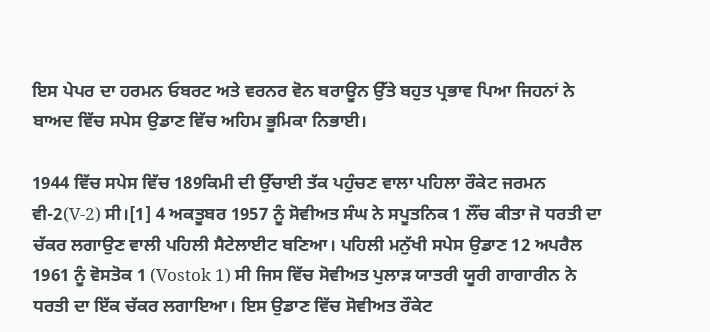ਇਸ ਪੇਪਰ ਦਾ ਹਰਮਨ ਓਬਰਟ ਅਤੇ ਵਰਨਰ ਵੋਨ ਬਰਾਊਨ ਉੱਤੇ ਬਹੁਤ ਪ੍ਰਭਾਵ ਪਿਆ ਜਿਹਨਾਂ ਨੇ ਬਾਅਦ ਵਿੱਚ ਸਪੇਸ ਉਡਾਣ ਵਿੱਚ ਅਹਿਮ ਭੂਮਿਕਾ ਨਿਭਾਈ।

1944 ਵਿੱਚ ਸਪੇਸ ਵਿੱਚ 189ਕਿਮੀ ਦੀ ਉੱਚਾਈ ਤੱਕ ਪਹੁੰਚਣ ਵਾਲਾ ਪਹਿਲਾ ਰੌਕੇਟ ਜਰਮਨ ਵੀ-2(V-2) ਸੀ।[1] 4 ਅਕਤੂਬਰ 1957 ਨੂੰ ਸੋਵੀਅਤ ਸੰਘ ਨੇ ਸਪੂਤਨਿਕ 1 ਲੌਂਚ ਕੀਤਾ ਜੋ ਧਰਤੀ ਦਾ ਚੱਕਰ ਲਗਾਉਣ ਵਾਲੀ ਪਹਿਲੀ ਸੈਟੇਲਾਈਟ ਬਣਿਆ। ਪਹਿਲੀ ਮਨੁੱਖੀ ਸਪੇਸ ਉਡਾਣ 12 ਅਪਰੈਲ 1961 ਨੂੰ ਵੋਸਤੋਕ 1 (Vostok 1) ਸੀ ਜਿਸ ਵਿੱਚ ਸੋਵੀਅਤ ਪੁਲਾੜ ਯਾਤਰੀ ਯੂਰੀ ਗਾਗਾਰੀਨ ਨੇ ਧਰਤੀ ਦਾ ਇੱਕ ਚੱਕਰ ਲਗਾਇਆ। ਇਸ ਉਡਾਣ ਵਿੱਚ ਸੋਵੀਅਤ ਰੌਕੇਟ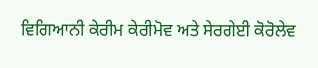ਵਿਗਿਆਨੀ ਕੇਰੀਮ ਕੇਰੀਮੋਵ ਅਤੇ ਸੇਰਗੇਈ ਕੋਰੋਲੇਵ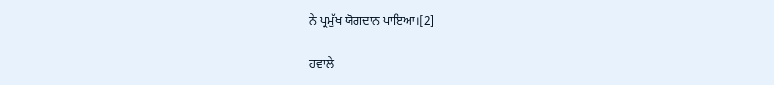ਨੇ ਪ੍ਰਮੁੱਖ ਯੋਗਦਾਨ ਪਾਇਆ।[2]

ਹਵਾਲੇ